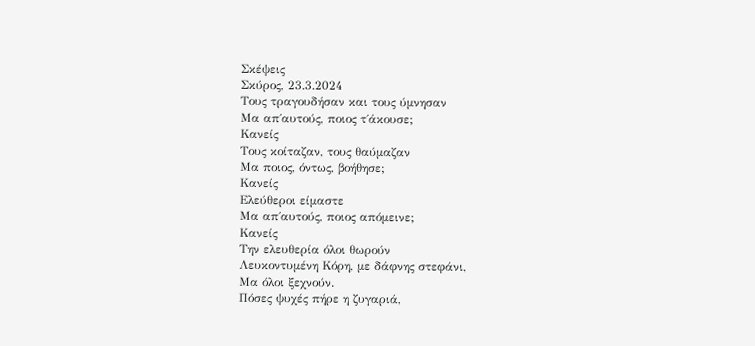Σκέψεις
Σκύρος, 23.3.2024
Τους τραγουδήσαν και τους ύμνησαν
Μα απ΄αυτούς, ποιος τ΄άκουσε;
Κανείς
Τους κοίταζαν, τους θαύμαζαν
Μα ποιος, όντως, βοήθησε;
Κανείς
Ελεύθεροι είμαστε
Μα απ΄αυτούς, ποιος απόμεινε;
Κανείς
Την ελευθερία όλοι θωρούν
Λευκοντυμένη Κόρη, με δάφνης στεφάνι,
Μα όλοι ξεχνούν.
Πόσες ψυχές πήρε η ζυγαριά,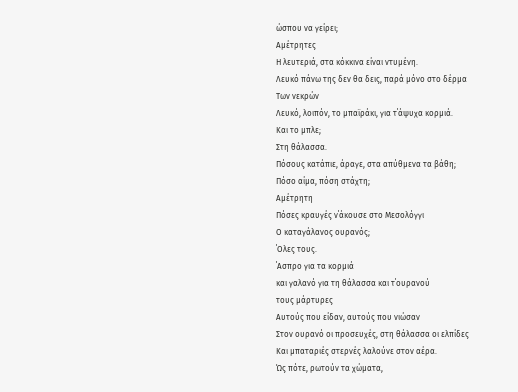ώσπου να γείρει;
Αμέτρητες
Η λευτεριά, στα κόκκινα είναι ντυμένη.
Λευκό πάνω της δεν θα δεις, παρά μόνο στο δέρμα
Των νεκρών
Λευκό, λοιπόν, το μπαϊράκι, για τ΄άψυχα κορμιά.
Και το μπλε;
Στη θάλασσα.
Πόσους κατάπιε, άραγε, στα απύθμενα τα βάθη;
Πόσο αίμα, πόση στάχτη;
Αμέτρητη
Πόσες κραυγές ν΄άκουσε στο Μεσολόγγι
Ο καταγάλανος ουρανός;
΄Ολες τους.
΄Ασπρο για τα κορμιά
και γαλανό για τη θάλασσα και τ΄ουρανού
τους μάρτυρες
Αυτούς που είδαν, αυτούς που νιώσαν
Στον ουρανό οι προσευχές, στη θάλασσα οι ελπίδες
Και μπαταριές στερνές λαλούνε στον αέρα.
Ώς πότε, ρωτούν τα χώματα,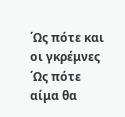΄Ως πότε και οι γκρέμνες
΄Ως πότε αίμα θα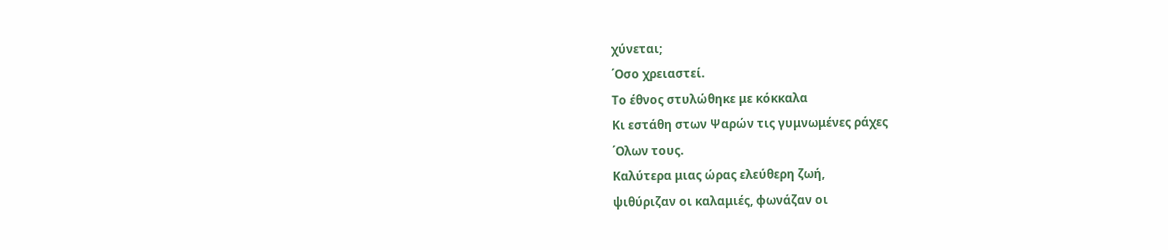χύνεται;
΄Οσο χρειαστεί.
Το έθνος στυλώθηκε με κόκκαλα
Κι εστάθη στων Ψαρών τις γυμνωμένες ράχες
΄Ολων τους.
Καλύτερα μιας ώρας ελεύθερη ζωή,
ψιθύριζαν οι καλαμιές, φωνάζαν οι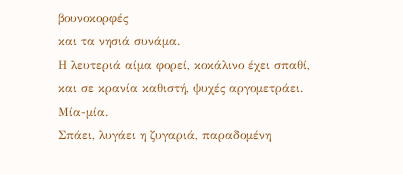βουνοκορφές
και τα νησιά συνάμα.
Η λευτεριά αίμα φορεί, κοκάλινο έχει σπαθί,
και σε κρανία καθιστή, ψυχές αργομετράει.
Μία-μία.
Σπάει, λυγάει η ζυγαριά, παραδομένη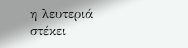η λευτεριά
στέκει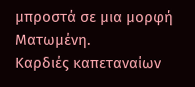μπροστά σε μια μορφή
Ματωμένη.
Καρδιές καπεταναίων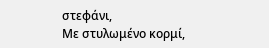στεφάνι,
Με στυλωμένο κορμί,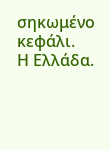σηκωμένο κεφάλι.
Η Ελλάδα.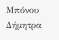Μπόνου Δήμητρα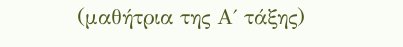(μαθήτρια της Α΄ τάξης)